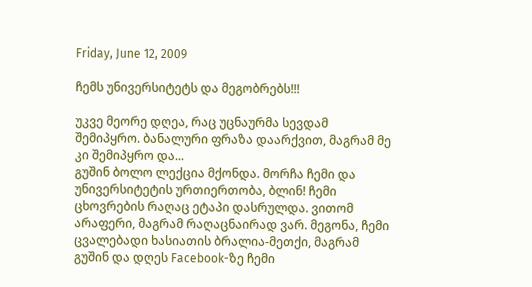Friday, June 12, 2009

ჩემს უნივერსიტეტს და მეგობრებს!!!

უკვე მეორე დღეა, რაც უცნაურმა სევდამ შემიპყრო. ბანალური ფრაზა დაარქვით, მაგრამ მე კი შემიპყრო და...
გუშინ ბოლო ლექცია მქონდა. მორჩა ჩემი და უნივერსიტეტის ურთიერთობა, ბლინ! ჩემი ცხოვრების რაღაც ეტაპი დასრულდა. ვითომ არაფერი, მაგრამ რაღაცნაირად ვარ. მეგონა, ჩემი ცვალებადი ხასიათის ბრალია-მეთქი, მაგრამ გუშინ და დღეს Facebook-ზე ჩემი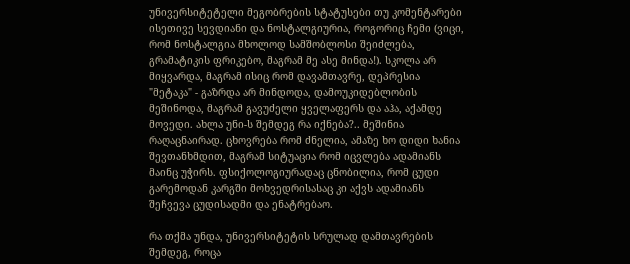უნივერსიტეტელი მეგობრების სტატუსები თუ კომენტარები ისეთივე სევდიანი და ნოსტალგიურია, როგორიც ჩემი (ვიცი, რომ ნოსტალგია მხოლოდ სამშობლოსი შეიძლება, გრამატიკის ფრიკებო, მაგრამ მე ასე მინდა!). სკოლა არ მიყვარდა, მაგრამ ისიც რომ დავამთავრე, დეპრესია "მეტაკა" - გაზრდა არ მინდოდა, დამოუკიდებლობის მეშინოდა, მაგრამ გავუძელი ყველაფერს და აჰა, აქამდე მოვედი. ახლა უნი-ს შემდეგ რა იქნება?.. მეშინია რაღაცნაირად. ცხოვრება რომ ძნელია, ამაზე ხო დიდი ხანია შევთანხმდით, მაგრამ სიტუაცია რომ იცვლება ადამიანს მაინც უჭირს. ფსიქოლოგიურადაც ცნობილია, რომ ცუდი გარემოდან კარგში მოხვედრისასაც კი აქვს ადამიანს შეჩვევა ცუდისადმი და ენატრებაო.

რა თქმა უნდა, უნივერსიტეტის სრულად დამთავრების შემდეგ, როცა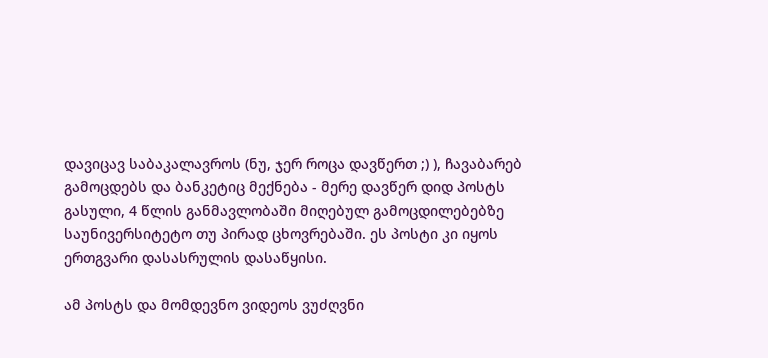დავიცავ საბაკალავროს (ნუ, ჯერ როცა დავწერთ ;) ), ჩავაბარებ გამოცდებს და ბანკეტიც მექნება - მერე დავწერ დიდ პოსტს გასული, 4 წლის განმავლობაში მიღებულ გამოცდილებებზე საუნივერსიტეტო თუ პირად ცხოვრებაში. ეს პოსტი კი იყოს ერთგვარი დასასრულის დასაწყისი.

ამ პოსტს და მომდევნო ვიდეოს ვუძღვნი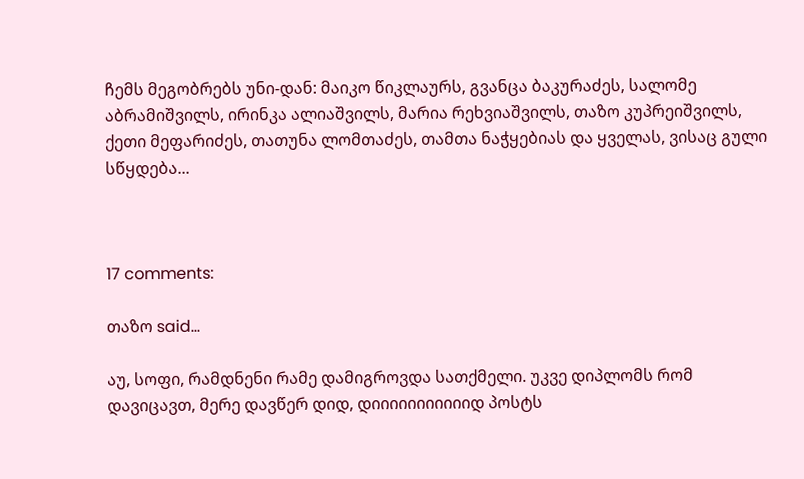ჩემს მეგობრებს უნი-დან: მაიკო წიკლაურს, გვანცა ბაკურაძეს, სალომე აბრამიშვილს, ირინკა ალიაშვილს, მარია რეხვიაშვილს, თაზო კუპრეიშვილს, ქეთი მეფარიძეს, თათუნა ლომთაძეს, თამთა ნაჭყებიას და ყველას, ვისაც გული სწყდება...



17 comments:

თაზო said...

აუ, სოფი, რამდნენი რამე დამიგროვდა სათქმელი. უკვე დიპლომს რომ დავიცავთ, მერე დავწერ დიდ, დიიიიიიიიიიიდ პოსტს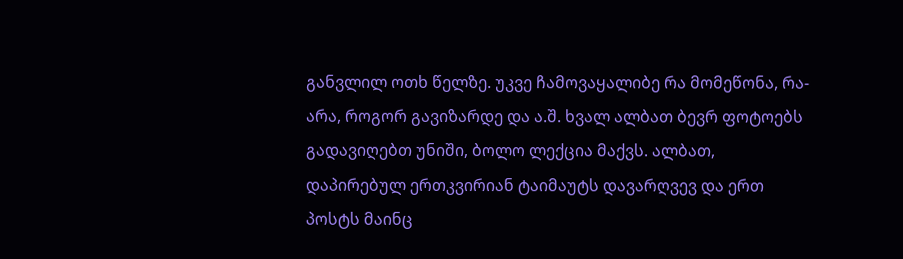განვლილ ოთხ წელზე. უკვე ჩამოვაყალიბე რა მომეწონა, რა-არა, როგორ გავიზარდე და ა.შ. ხვალ ალბათ ბევრ ფოტოებს გადავიღებთ უნიში, ბოლო ლექცია მაქვს. ალბათ, დაპირებულ ერთკვირიან ტაიმაუტს დავარღვევ და ერთ პოსტს მაინც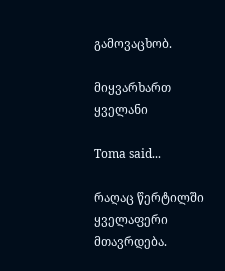გამოვაცხობ.

მიყვარხართ ყველანი

Toma said...

რაღაც წერტილში ყველაფერი მთავრდება.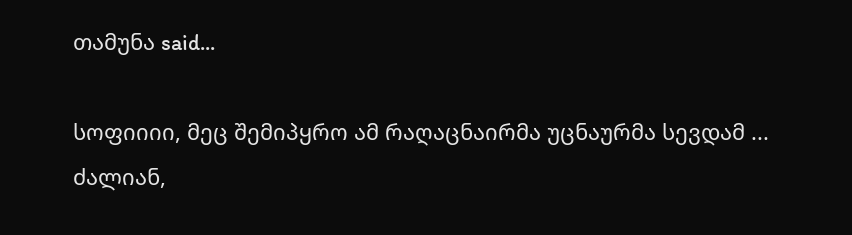თამუნა said...

სოფიიიი, მეც შემიპყრო ამ რაღაცნაირმა უცნაურმა სევდამ ... ძალიან,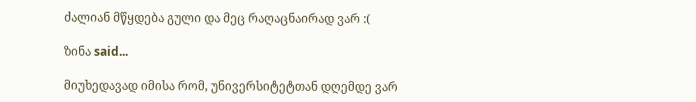ძალიან მწყდება გული და მეც რაღაცნაირად ვარ :(

ზინა said...

მიუხედავად იმისა რომ, უნივერსიტეტთან დღემდე ვარ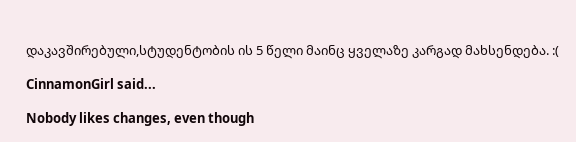დაკავშირებული,სტუდენტობის ის 5 წელი მაინც ყველაზე კარგად მახსენდება. :(

CinnamonGirl said...

Nobody likes changes, even though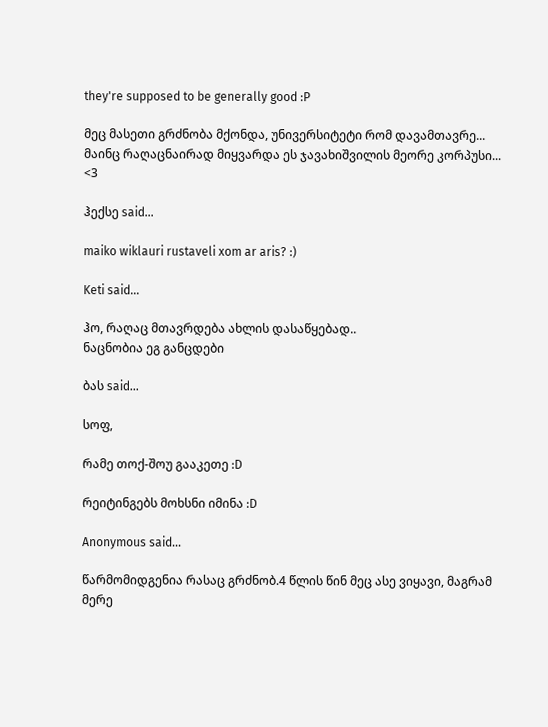they're supposed to be generally good :P

მეც მასეთი გრძნობა მქონდა, უნივერსიტეტი რომ დავამთავრე...
მაინც რაღაცნაირად მიყვარდა ეს ჯავახიშვილის მეორე კორპუსი...
<3

ჰექსე said...

maiko wiklauri rustaveli xom ar aris? :)

Keti said...

ჰო, რაღაც მთავრდება ახლის დასაწყებად..
ნაცნობია ეგ განცდები

ბას said...

სოფ,

რამე თოქ-შოუ გააკეთე :D

რეიტინგებს მოხსნი იმინა :D

Anonymous said...

წარმომიდგენია რასაც გრძნობ.4 წლის წინ მეც ასე ვიყავი, მაგრამ მერე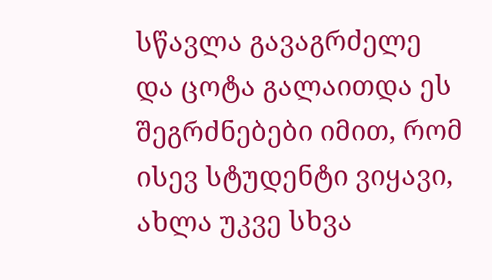სწავლა გავაგრძელე და ცოტა გალაითდა ეს შეგრძნებები იმით, რომ ისევ სტუდენტი ვიყავი, ახლა უკვე სხვა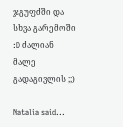ჯგუფძში და სხვა გარემოში :D ძალიან მალე გადაგივლის ;;)

Natalia said...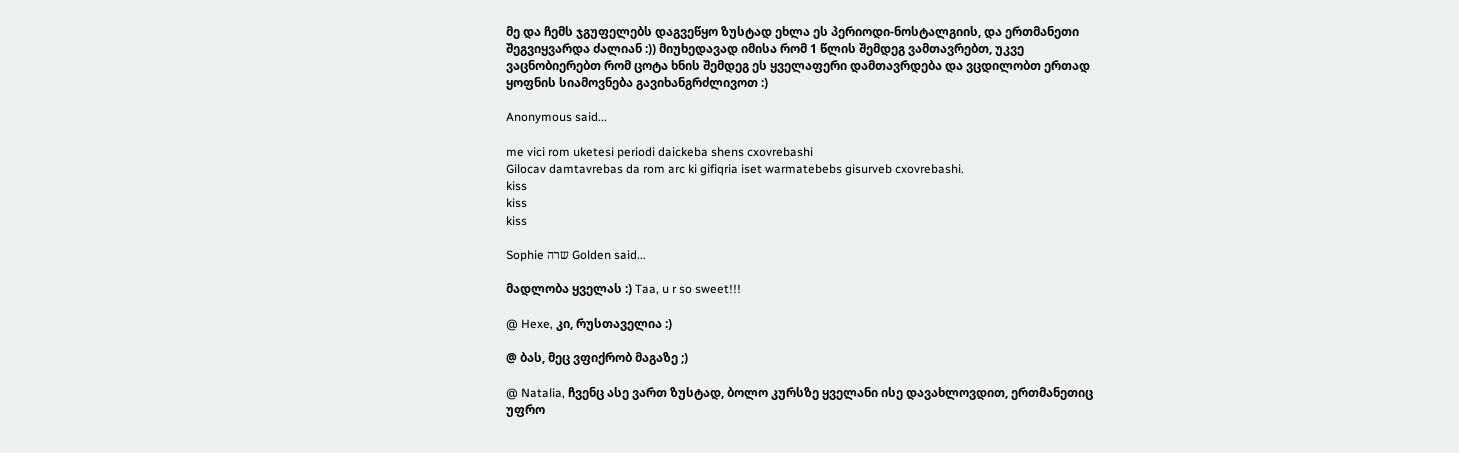მე და ჩემს ჯგუფელებს დაგვეწყო ზუსტად ეხლა ეს პერიოდი-ნოსტალგიის, და ერთმანეთი შეგვიყვარდა ძალიან :)) მიუხედავად იმისა რომ 1 წლის შემდეგ ვამთავრებთ, უკვე ვაცნობიერებთ რომ ცოტა ხნის შემდეგ ეს ყველაფერი დამთავრდება და ვცდილობთ ერთად ყოფნის სიამოვნება გავიხანგრძლივოთ :)

Anonymous said...

me vici rom uketesi periodi daickeba shens cxovrebashi
Gilocav damtavrebas da rom arc ki gifiqria iset warmatebebs gisurveb cxovrebashi.
kiss
kiss
kiss

Sophie שרה Golden said...

მადლობა ყველას :) Taa, u r so sweet!!!

@ Hexe, კი, რუსთაველია :)

@ ბას, მეც ვფიქრობ მაგაზე ;)

@ Natalia, ჩვენც ასე ვართ ზუსტად, ბოლო კურსზე ყველანი ისე დავახლოვდით, ერთმანეთიც უფრო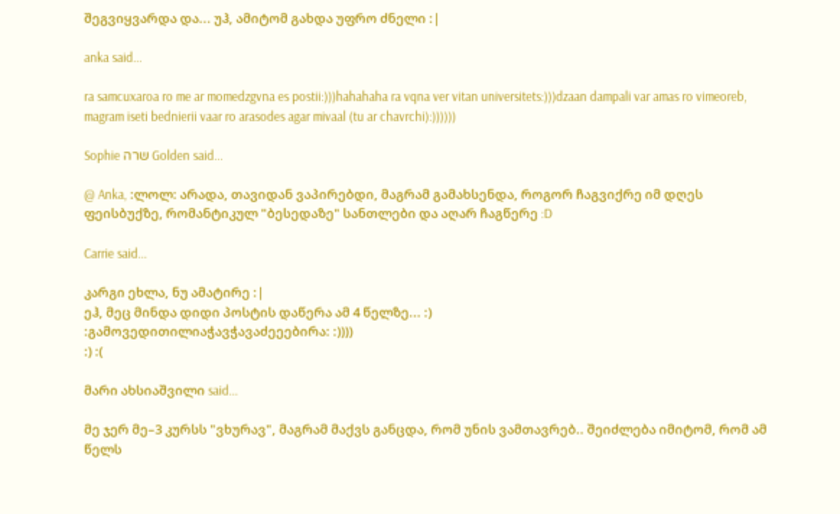შეგვიყვარდა და... უჰ, ამიტომ გახდა უფრო ძნელი :|

anka said...

ra samcuxaroa ro me ar momedzgvna es postii:)))hahahaha ra vqna ver vitan universitets:)))dzaan dampali var amas ro vimeoreb, magram iseti bednierii vaar ro arasodes agar mivaal (tu ar chavrchi):))))))

Sophie שרה Golden said...

@ Anka, :ლოლ: არადა, თავიდან ვაპირებდი, მაგრამ გამახსენდა, როგორ ჩაგვიქრე იმ დღეს ფეისბუქზე, რომანტიკულ "ბესედაზე" სანთლები და აღარ ჩაგწერე :D

Carrie said...

კარგი ეხლა, ნუ ამატირე :|
ეჰ, მეც მინდა დიდი პოსტის დაწერა ამ 4 წელზე... :)
:გამოვედითილიაჭავჭავაძეეებირა: :))))
:) :(

მარი ახსიაშვილი said...

მე ჯერ მე–3 კურსს "ვხურავ", მაგრამ მაქვს განცდა, რომ უნის ვამთავრებ.. შეიძლება იმიტომ, რომ ამ წელს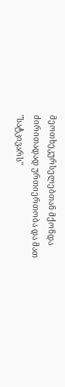მეოთხეკურსელებთან მქონდა ძირითადად ურთიერთობა და მათ "სატკივარს"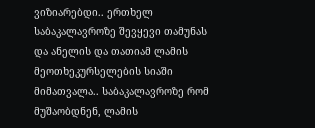ვიზიარებდი.. ერთხელ საბაკალავროზე შევყევი თამუნას და ანელის და თათიამ ლამის მეოთხეკურსელების სიაში მიმათვალა.. საბაკალავროზე რომ მუშაობდნენ, ლამის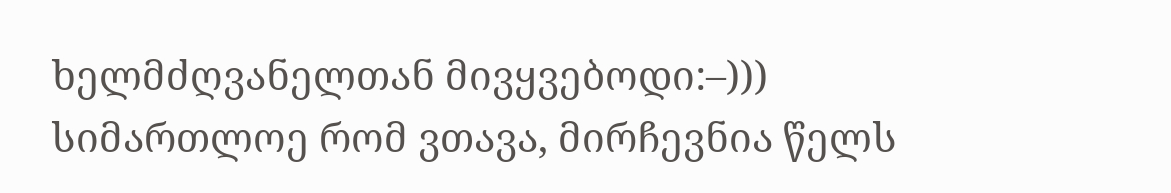ხელმძღვანელთან მივყვებოდი:–)))
სიმართლოე რომ ვთავა, მირჩევნია წელს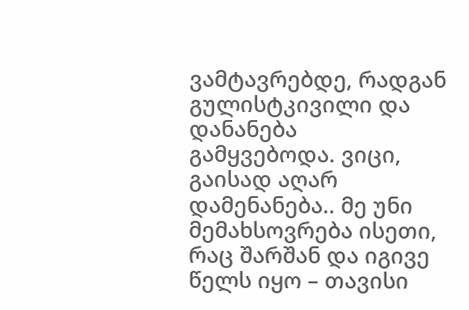ვამტავრებდე, რადგან გულისტკივილი და დანანება გამყვებოდა. ვიცი, გაისად აღარ დამენანება.. მე უნი მემახსოვრება ისეთი, რაც შარშან და იგივე წელს იყო – თავისი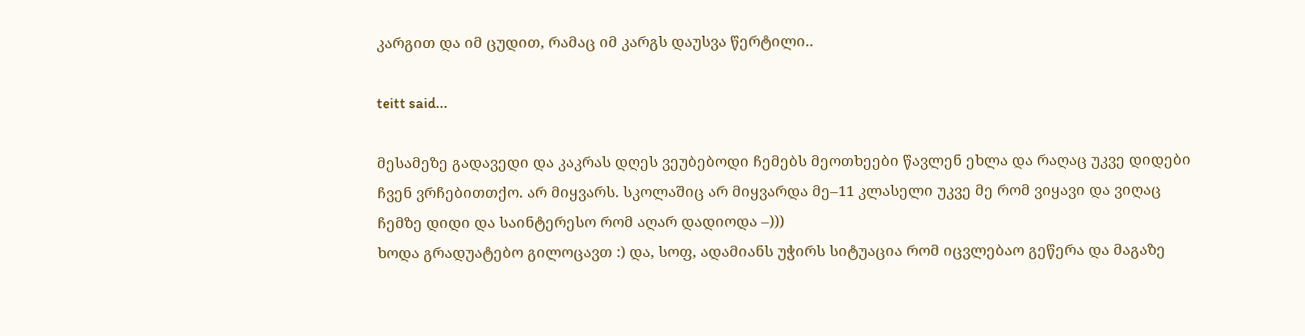კარგით და იმ ცუდით, რამაც იმ კარგს დაუსვა წერტილი..

teitt said...

მესამეზე გადავედი და კაკრას დღეს ვეუბებოდი ჩემებს მეოთხეები წავლენ ეხლა და რაღაც უკვე დიდები ჩვენ ვრჩებითთქო. არ მიყვარს. სკოლაშიც არ მიყვარდა მე–11 კლასელი უკვე მე რომ ვიყავი და ვიღაც ჩემზე დიდი და საინტერესო რომ აღარ დადიოდა –)))
ხოდა გრადუატებო გილოცავთ :) და, სოფ, ადამიანს უჭირს სიტუაცია რომ იცვლებაო გეწერა და მაგაზე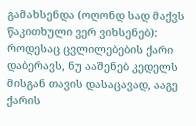გამახსენდა (ოღონდ სად მაქვს წაკითხული ვერ ვიხსენებ): როდესაც ცვლილებების ქარი დაბერავს, ნუ ააშენებ კედელს მისგან თავის დასაცავად, ააგე ქარის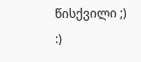წისქვილი ;) :)